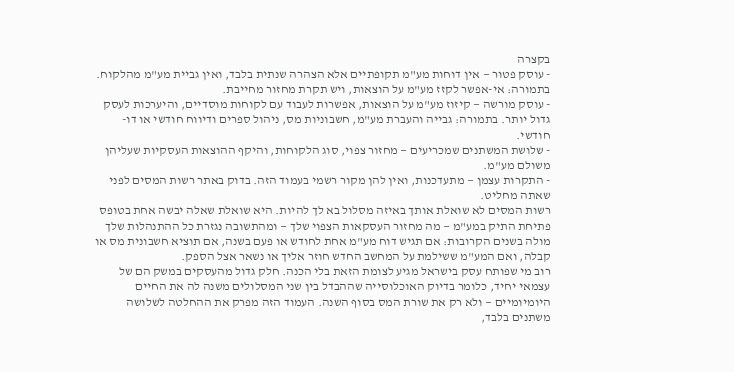בקצרה
- עוסק פטור — אין דוחות מע"מ תקופתיים אלא הצהרה שנתית בלבד, ואין גביית מע"מ מהלקוח. בתמורה: אי-אפשר לקזז מע"מ על הוצאות, ויש תקרת מחזור מחייבת.
- עוסק מורשה — קיזוז מע"מ על הוצאות, אפשרות לעבוד עם לקוחות מוסדיים, והיערכות לעסק גדול יותר. בתמורה: גבייה והעברת מע"מ, חשבוניות מס, ניהול ספרים ודיווח חודשי או דו-חודשי.
- שלושת המשתנים שמכריעים — מחזור צפוי, סוג הלקוחות, והיקף ההוצאות העסקיות שעליהן משולם מע"מ.
- התקרות עצמן — מתעדכנות, ואין להן מקור רשמי בעמוד הזה. בדוק באתר רשות המסים לפני שאתה מחליט.
רשות המסים לא שואלת אותך באיזה מסלול בא לך להיות. היא שואלת שאלה יבשה אחת בטופס פתיחת התיק במע"מ — מה מחזור העסקאות הצפוי שלך — ומהתשובה נגזרת כל ההתנהלות שלך מולה בשנים הקרובות: אם תגיש דוח מע"מ אחת לחודש או פעם בשנה, אם תוציא חשבונית מס או קבלה, ואם המע"מ ששילמת על המחשב החדש חוזר אליך או נשאר אצל הספק.
רוב מי שפותח עסק בישראל מגיע לצומת הזאת בלי הכנה. חלק גדול מהעסקים במשק הם של עצמאי יחיד, כלומר בדיוק האוכלוסייה שההבדל בין שני המסלולים משנה לה את החיים היומיומיים — ולא רק את שורת המס בסוף השנה. העמוד הזה מפרק את ההחלטה לשלושה משתנים בלבד,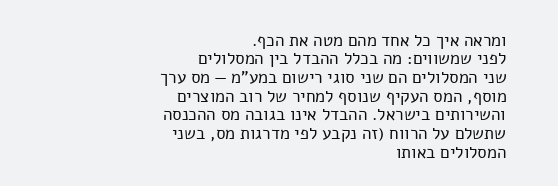ומראה איך כל אחד מהם מטה את הכף.
לפני שמשווים: מה בכלל ההבדל בין המסלולים
שני המסלולים הם שני סוגי רישום במע"מ — מס ערך מוסף, המס העקיף שנוסף למחיר של רוב המוצרים והשירותים בישראל. ההבדל אינו בגובה מס ההכנסה שתשלם על הרווח (זה נקבע לפי מדרגות מס, בשני המסלולים באותו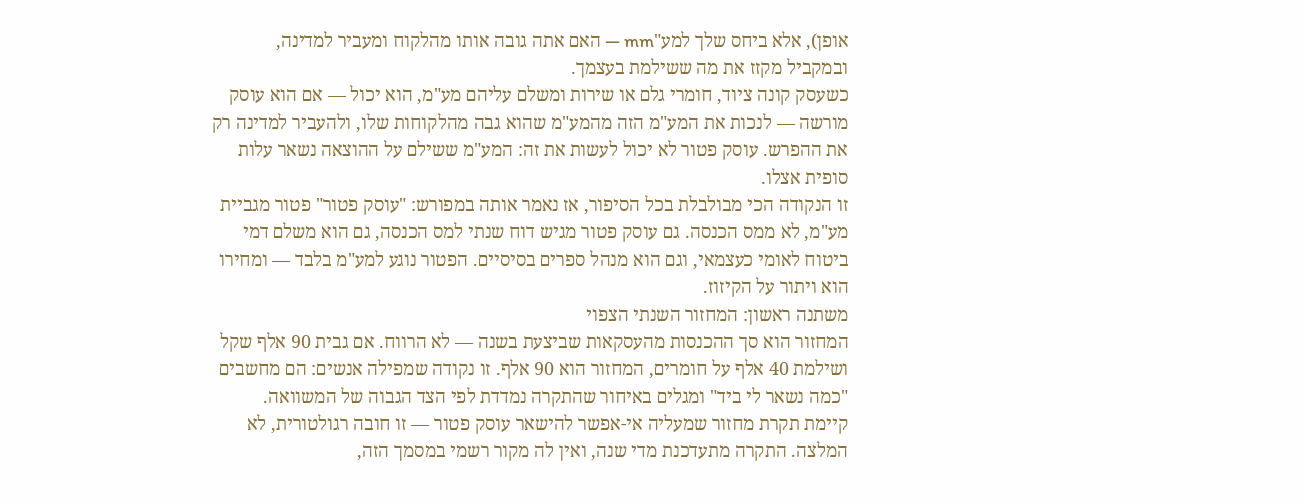אופן), אלא ביחס שלך למע"mm — האם אתה גובה אותו מהלקוח ומעביר למדינה, ובמקביל מקזז את מה ששילמת בעצמך.
כשעסק קונה ציוד, חומרי גלם או שירות ומשלם עליהם מע"מ, הוא יכול — אם הוא עוסק מורשה — לנכות את המע"מ הזה מהמע"מ שהוא גבה מהלקוחות שלו, ולהעביר למדינה רק את ההפרש. עוסק פטור לא יכול לעשות את זה: המע"מ ששילם על ההוצאה נשאר עלות סופית אצלו.
זו הנקודה הכי מבולבלת בכל הסיפור, אז נאמר אותה במפורש: "עוסק פטור" פטור מגביית מע"מ, לא ממס הכנסה. גם עוסק פטור מגיש דוח שנתי למס הכנסה, גם הוא משלם דמי ביטוח לאומי כעצמאי, וגם הוא מנהל ספרים בסיסיים. הפטור נוגע למע"מ בלבד — ומחירו הוא ויתור על הקיזוז.
משתנה ראשון: המחזור השנתי הצפוי
המחזור הוא סך ההכנסות מהעסקאות שביצעת בשנה — לא הרווח. אם גבית 90 אלף שקל ושילמת 40 אלף על חומרים, המחזור הוא 90 אלף. זו נקודה שמפילה אנשים: הם מחשבים "כמה נשאר לי ביד" ומגלים באיחור שהתקרה נמדדת לפי הצד הגבוה של המשוואה.
קיימת תקרת מחזור שמעליה אי-אפשר להישאר עוסק פטור — זו חובה רגולטורית, לא המלצה. התקרה מתעדכנת מדי שנה, ואין לה מקור רשמי במסמך הזה,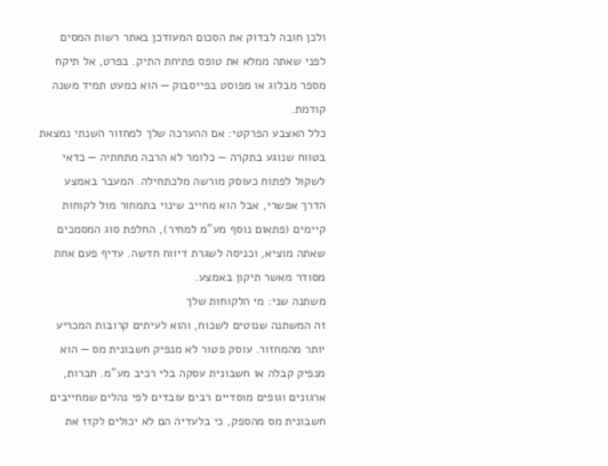ולכן חובה לבדוק את הסכום המעודכן באתר רשות המסים לפני שאתה ממלא את טופס פתיחת התיק. בפרט, אל תיקח מספר מבלוג או מפוסט בפייסבוק — הוא כמעט תמיד משנה קודמת.
כלל האצבע הפרקטי: אם ההערכה שלך למחזור השנתי נמצאת בטווח שנוגע בתקרה — כלומר לא הרבה מתחתיה — כדאי לשקול לפתוח כעוסק מורשה מלכתחילה. המעבר באמצע הדרך אפשרי, אבל הוא מחייב שינוי בתמחור מול לקוחות קיימים (פתאום נוסף מע"מ למחיר), החלפת סוג המסמכים שאתה מוציא, וכניסה לשגרת דיווח חדשה. עדיף פעם אחת מסודר מאשר תיקון באמצע.
משתנה שני: מי הלקוחות שלך
זה המשתנה שנוטים לשכוח, והוא לעיתים קרובות המכריע יותר מהמחזור. עוסק פטור לא מנפיק חשבונית מס — הוא מנפיק קבלה או חשבונית עסקה בלי רכיב מע"מ. חברות, ארגונים וגופים מוסדיים רבים עובדים לפי נהלים שמחייבים חשבונית מס מהספק, כי בלעדיה הם לא יכולים לקזז את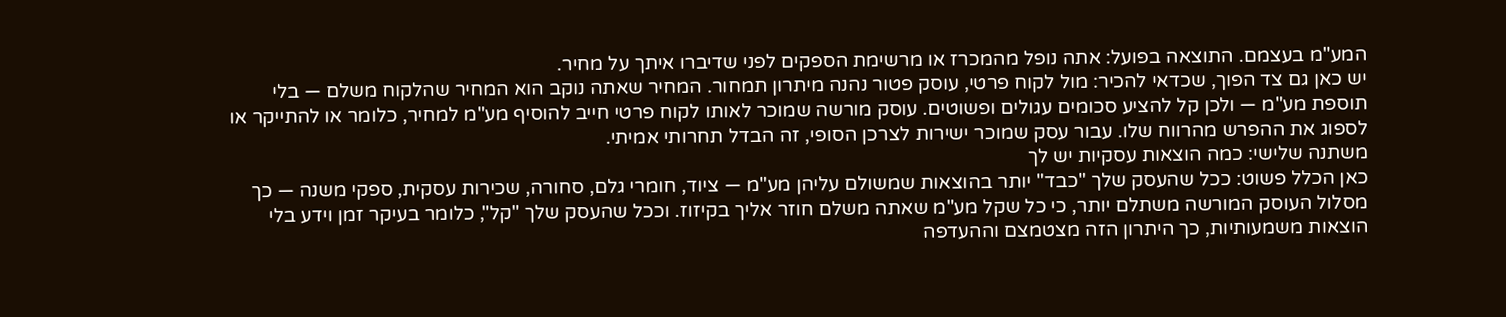המע"מ בעצמם. התוצאה בפועל: אתה נופל מהמכרז או מרשימת הספקים לפני שדיברו איתך על מחיר.
יש כאן גם צד הפוך, שכדאי להכיר: מול לקוח פרטי, עוסק פטור נהנה מיתרון תמחור. המחיר שאתה נוקב הוא המחיר שהלקוח משלם — בלי תוספת מע"מ — ולכן קל להציע סכומים עגולים ופשוטים. עוסק מורשה שמוכר לאותו לקוח פרטי חייב להוסיף מע"מ למחיר, כלומר או להתייקר או לספוג את ההפרש מהרווח שלו. עבור עסק שמוכר ישירות לצרכן הסופי, זה הבדל תחרותי אמיתי.
משתנה שלישי: כמה הוצאות עסקיות יש לך
כאן הכלל פשוט: ככל שהעסק שלך "כבד" יותר בהוצאות שמשולם עליהן מע"מ — ציוד, חומרי גלם, סחורה, שכירות עסקית, ספקי משנה — כך מסלול העוסק המורשה משתלם יותר, כי כל שקל מע"מ שאתה משלם חוזר אליך בקיזוז. וככל שהעסק שלך "קל", כלומר בעיקר זמן וידע בלי הוצאות משמעותיות, כך היתרון הזה מצטמצם וההעדפה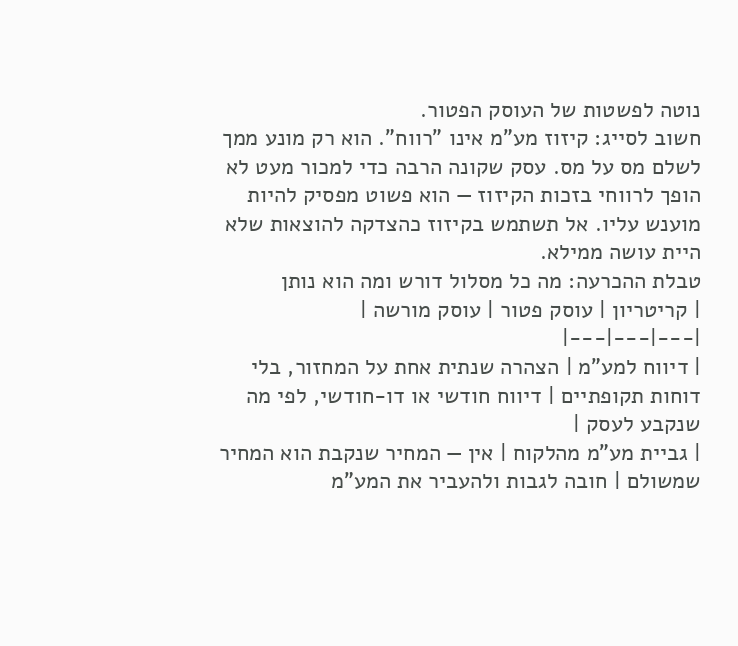נוטה לפשטות של העוסק הפטור.
חשוב לסייג: קיזוז מע"מ אינו "רווח". הוא רק מונע ממך לשלם מס על מס. עסק שקונה הרבה כדי למכור מעט לא הופך לרווחי בזכות הקיזוז — הוא פשוט מפסיק להיות מוענש עליו. אל תשתמש בקיזוז כהצדקה להוצאות שלא היית עושה ממילא.
טבלת ההכרעה: מה כל מסלול דורש ומה הוא נותן
| קריטריון | עוסק פטור | עוסק מורשה |
|---|---|---|
| דיווח למע"מ | הצהרה שנתית אחת על המחזור, בלי דוחות תקופתיים | דיווח חודשי או דו-חודשי, לפי מה שנקבע לעסק |
| גביית מע"מ מהלקוח | אין — המחיר שנקבת הוא המחיר שמשולם | חובה לגבות ולהעביר את המע"מ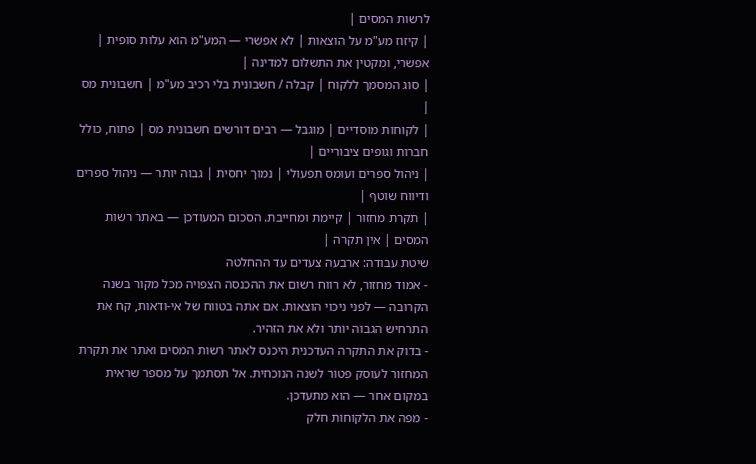לרשות המסים |
| קיזוז מע"מ על הוצאות | לא אפשרי — המע"מ הוא עלות סופית | אפשרי, ומקטין את התשלום למדינה |
| סוג המסמך ללקוח | קבלה / חשבונית בלי רכיב מע"מ | חשבונית מס |
| לקוחות מוסדיים | מוגבל — רבים דורשים חשבונית מס | פתוח, כולל חברות וגופים ציבוריים |
| ניהול ספרים ועומס תפעולי | נמוך יחסית | גבוה יותר — ניהול ספרים ודיווח שוטף |
| תקרת מחזור | קיימת ומחייבת. הסכום המעודכן — באתר רשות המסים | אין תקרה |
שיטת עבודה: ארבעה צעדים עד ההחלטה
- אמוד מחזור, לא רווח רשום את ההכנסה הצפויה מכל מקור בשנה הקרובה — לפני ניכוי הוצאות. אם אתה בטווח של אי-ודאות, קח את התרחיש הגבוה יותר ולא את הזהיר.
- בדוק את התקרה העדכנית היכנס לאתר רשות המסים ואתר את תקרת המחזור לעוסק פטור לשנה הנוכחית. אל תסתמך על מספר שראית במקום אחר — הוא מתעדכן.
- מפה את הלקוחות חלק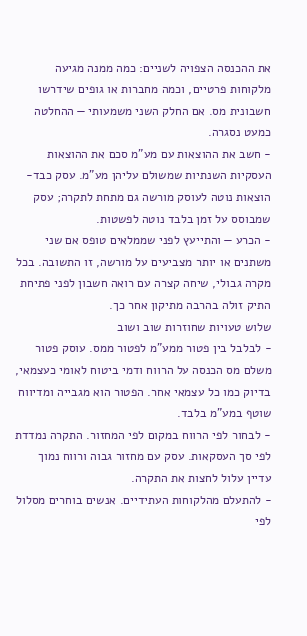את ההכנסה הצפויה לשניים: כמה ממנה מגיעה מלקוחות פרטיים, וכמה מחברות או גופים שידרשו חשבונית מס. אם החלק השני משמעותי — ההחלטה כמעט נסגרה.
- חשב את ההוצאות עם מע"מ סכם את ההוצאות העסקיות השנתיות שמשולם עליהן מע"מ. עסק כבד-הוצאות נוטה לעוסק מורשה גם מתחת לתקרה; עסק שמבוסס על זמן בלבד נוטה לפשטות.
- הכרע — והתייעץ לפני שממלאים טופס אם שני משתנים או יותר מצביעים על מורשה, זו התשובה. בכל מקרה גבולי, שיחה קצרה עם רואה חשבון לפני פתיחת התיק זולה בהרבה מתיקון אחר כך.
שלוש טעויות שחוזרות שוב ושוב
- לבלבל בין פטור ממע"מ לפטור ממס. עוסק פטור משלם מס הכנסה על הרווח ודמי ביטוח לאומי כעצמאי, בדיוק כמו כל עצמאי אחר. הפטור הוא מגבייה ומדיווח שוטף במע"מ בלבד.
- לבחור לפי הרווח במקום לפי המחזור. התקרה נמדדת לפי סך העסקאות. עסק עם מחזור גבוה ורווח נמוך עדיין עלול לחצות את התקרה.
- להתעלם מהלקוחות העתידיים. אנשים בוחרים מסלול לפי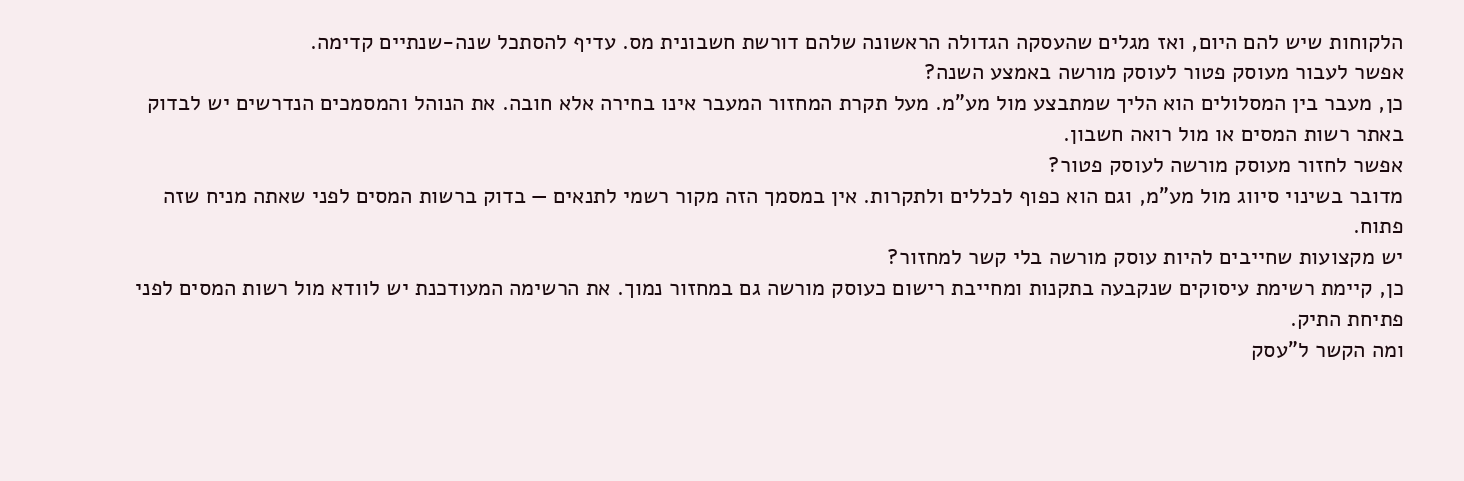הלקוחות שיש להם היום, ואז מגלים שהעסקה הגדולה הראשונה שלהם דורשת חשבונית מס. עדיף להסתכל שנה-שנתיים קדימה.
אפשר לעבור מעוסק פטור לעוסק מורשה באמצע השנה?
כן, מעבר בין המסלולים הוא הליך שמתבצע מול מע"מ. מעל תקרת המחזור המעבר אינו בחירה אלא חובה. את הנוהל והמסמכים הנדרשים יש לבדוק באתר רשות המסים או מול רואה חשבון.
אפשר לחזור מעוסק מורשה לעוסק פטור?
מדובר בשינוי סיווג מול מע"מ, וגם הוא כפוף לכללים ולתקרות. אין במסמך הזה מקור רשמי לתנאים — בדוק ברשות המסים לפני שאתה מניח שזה פתוח.
יש מקצועות שחייבים להיות עוסק מורשה בלי קשר למחזור?
כן, קיימת רשימת עיסוקים שנקבעה בתקנות ומחייבת רישום כעוסק מורשה גם במחזור נמוך. את הרשימה המעודכנת יש לוודא מול רשות המסים לפני פתיחת התיק.
ומה הקשר ל"עסק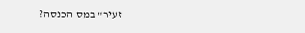זעיר" במס הכנסה?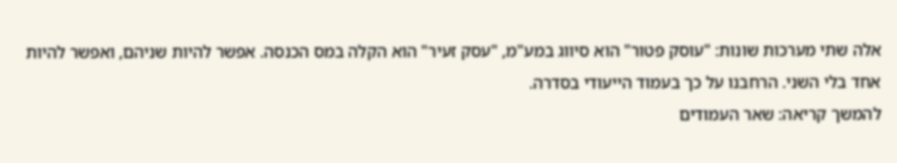אלה שתי מערכות שונות: "עוסק פטור" הוא סיווג במע"מ, "עסק זעיר" הוא הקלה במס הכנסה. אפשר להיות שניהם, ואפשר להיות אחד בלי השני. הרחבנו על כך בעמוד הייעודי בסדרה.
להמשך קריאה: שאר העמודים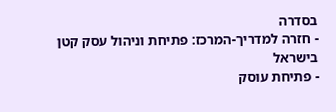בסדרה
- חזרה למדריך-המרכז: פתיחת וניהול עסק קטן בישראל
- פתיחת עוסק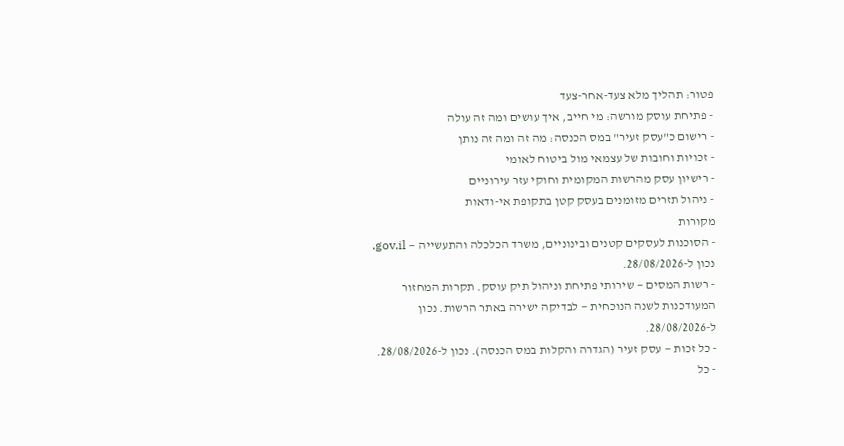פטור: תהליך מלא צעד-אחר-צעד
- פתיחת עוסק מורשה: מי חייב, איך עושים ומה זה עולה
- רישום כ"עסק זעיר" במס הכנסה: מה זה ומה זה נותן
- זכויות וחובות של עצמאי מול ביטוח לאומי
- רישיון עסק מהרשות המקומית וחוקי עזר עירוניים
- ניהול תזרים מזומנים בעסק קטן בתקופת אי-ודאות
מקורות
- הסוכנות לעסקים קטנים ובינוניים, משרד הכלכלה והתעשייה — gov.il. נכון ל-28/08/2026.
- רשות המסים — שירותי פתיחת וניהול תיק עוסק. תקרות המחזור המעודכנות לשנה הנוכחית — לבדיקה ישירה באתר הרשות. נכון ל-28/08/2026.
- כל זכות — עסק זעיר (הגדרה והקלות במס הכנסה). נכון ל-28/08/2026.
- כל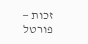זכות — פורטל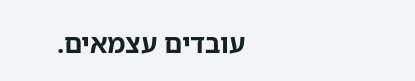עובדים עצמאים.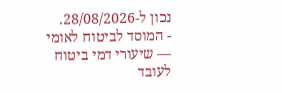נכון ל-28/08/2026.
- המוסד לביטוח לאומי — שיעורי דמי ביטוח לעובד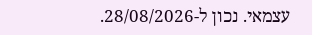עצמאי. נכון ל-28/08/2026.